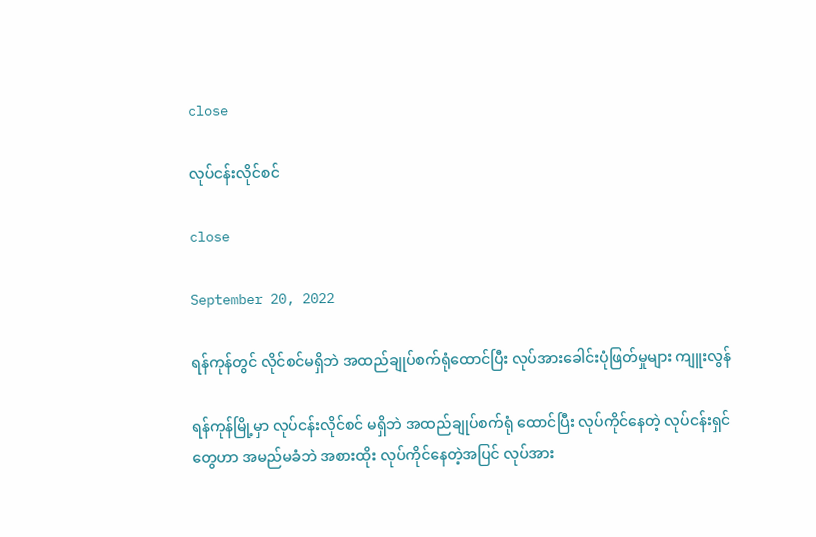close

လုပ်ငန်းလိုင်စင်

close

September 20, 2022

ရန်ကုန်တွင် လိုင်စင်မရှိဘဲ အထည်ချုပ်စက်ရုံထောင်ပြီး လုပ်အားခေါင်းပုံဖြတ်မှုများ ကျူးလွန်

ရန်ကုန်မြို့မှာ လုပ်ငန်းလိုင်စင် မရှိဘဲ အထည်ချုပ်စက်ရုံ ထောင်ပြီး လုပ်ကိုင်နေတဲ့ လုပ်ငန်းရှင်တွေဟာ အမည်မခံဘဲ အစားထိုး လုပ်ကိုင်နေတဲ့အပြင် လုပ်အား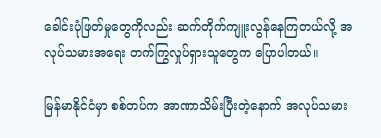ခေါင်းပုံဖြတ်မှုတွေကိုလည်း ဆက်တိုက်ကျူးလွန်နေကြတယ်လို့ အလုပ်သမားအရေး တက်ကြွလှုပ်ရှားသူတွေက ပြောပါတယ်။

မြန်မာနိုင်ငံမှာ စစ်တပ်က အာဏာသိမ်းပြီးတဲ့နောက် အလုပ်သမား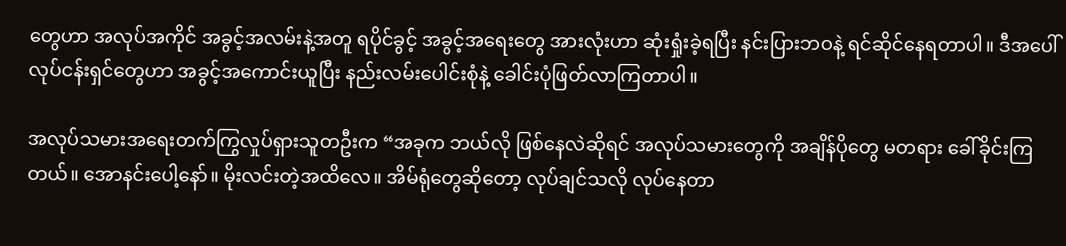တွေဟာ အလုပ်အကိုင် အခွင့်အလမ်းနဲ့အတူ ရပိုင်ခွင့် အခွင့်အရေးတွေ အားလုံးဟာ ဆုံးရှုံးခဲ့ရပြီး နင်းပြားဘဝနဲ့ ရင်ဆိုင်နေရတာပါ။ ဒီအပေါ် လုပ်ငန်းရှင်တွေဟာ အခွင့်အကောင်းယူပြီး နည်းလမ်းပေါင်းစုံနဲ့ ခေါင်းပုံဖြတ်လာကြတာပါ။

အလုပ်သမားအရေးတက်ကြွလှုပ်ရှားသူတဦးက “အခုက ဘယ်လို ဖြစ်နေလဲဆိုရင် အလုပ်သမားတွေကို အချိန်ပိုတွေ မတရား ခေါ်ခိုင်းကြတယ်။ အောနင်းပေါ့နော်။ မိုးလင်းတဲ့အထိလေ။ အိမ်ရုံတွေဆိုတော့ လုပ်ချင်သလို လုပ်နေတာ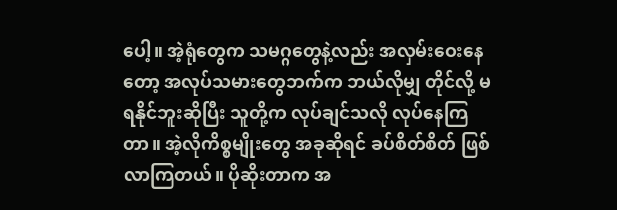ပေါ့။ အဲ့ရုံတွေက သမဂ္ဂတွေနဲ့လည်း အလှမ်းဝေးနေတော့ အလုပ်သမားတွေဘက်က ဘယ်လိုမျှ တိုင်လို့ မရနိုင်ဘူးဆိုပြီး သူတို့က လုပ်ချင်သလို လုပ်နေကြတာ။ အဲ့လိုကိစ္စမျိုးတွေ အခုဆိုရင် ခပ်စိတ်စိတ် ဖြစ်လာကြတယ်။ ပိုဆိုးတာက အ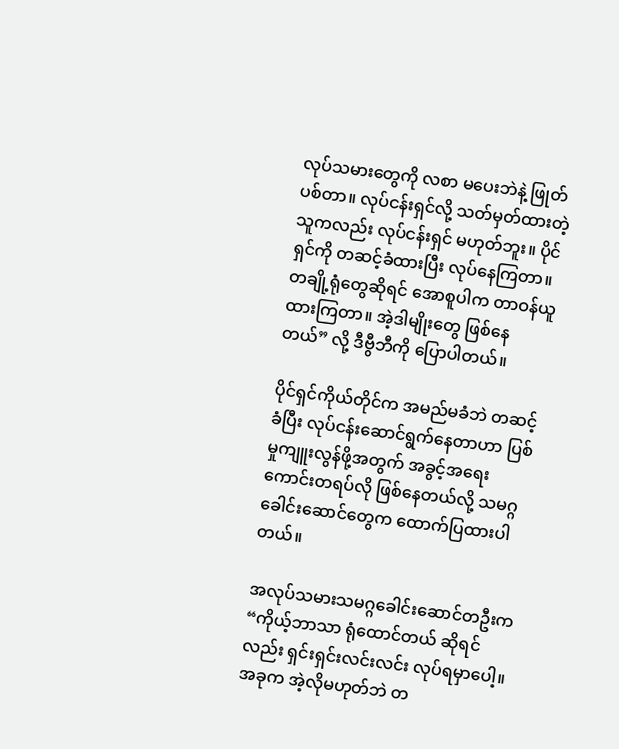လုပ်သမားတွေကို လစာ မပေးဘဲနဲ့ ဖြုတ်ပစ်တာ။ လုပ်ငန်းရှင်လို့ သတ်မှတ်ထားတဲ့ သူကလည်း လုပ်ငန်းရှင် မဟုတ်ဘူး။ ပိုင်ရှင်ကို တဆင့်ခံထားပြီး လုပ်နေကြတာ။ တချို့ရုံတွေဆိုရင် အောစူပါက တာဝန်ယူထားကြတာ။ အဲ့ဒါမျိုးတွေ ဖြစ်နေတယ်” လို့ ဒီဗွီဘီကို ပြောပါတယ်။

ပိုင်ရှင်ကိုယ်တိုင်က အမည်မခံဘဲ တဆင့်ခံပြီး လုပ်ငန်းဆောင်ရွက်နေတာဟာ ပြစ်မှုကျူးလွန်ဖို့အတွက် အခွင့်အရေးကောင်းတရပ်လို ဖြစ်နေတယ်လို့ သမဂ္ဂခေါင်းဆောင်တွေက ထောက်ပြထားပါတယ်။

အလုပ်သမားသမဂ္ဂခေါင်းဆောင်တဦးက “ကိုယ့်ဘာသာ ရုံထောင်တယ် ဆိုရင်လည်း ရှင်းရှင်းလင်းလင်း လုပ်ရမှာပေါ့။ အခုက အဲ့လိုမဟုတ်ဘဲ တ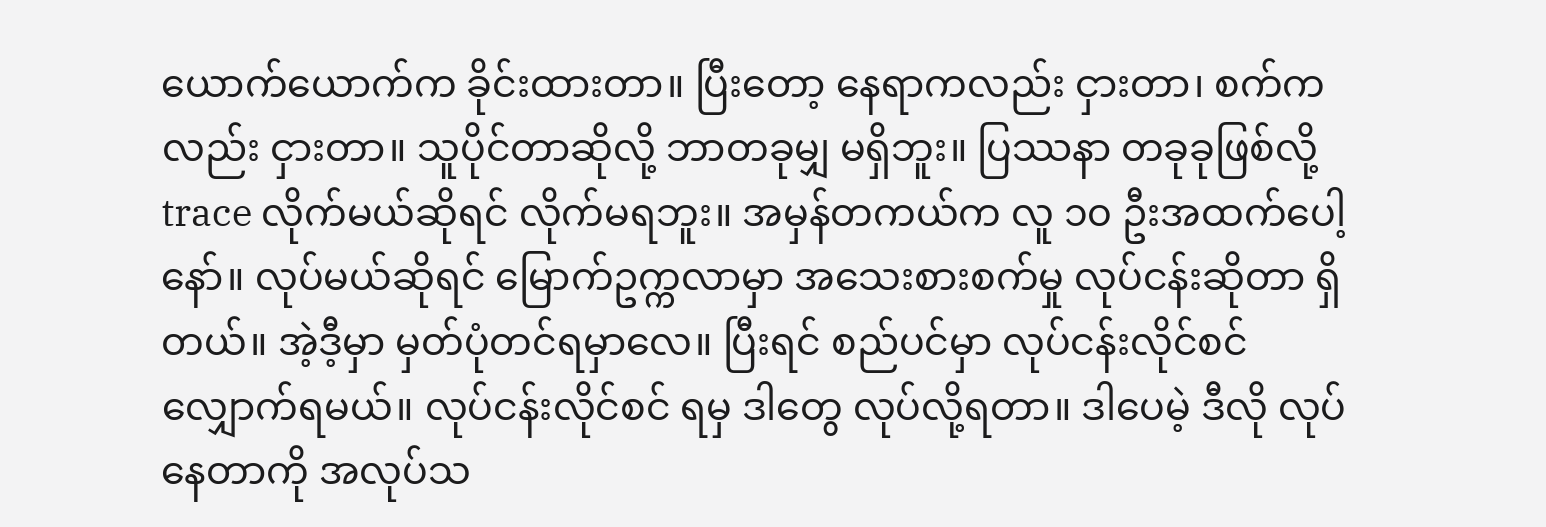ယောက်ယောက်က ခိုင်းထားတာ။ ပြီးတော့ နေရာကလည်း ငှားတာ၊ စက်ကလည်း ငှားတာ။ သူပိုင်တာဆိုလို့ ဘာတခုမျှ မရှိဘူး။ ပြဿနာ တခုခုဖြစ်လို့ trace လိုက်မယ်ဆိုရင် လိုက်မရဘူး။ အမှန်တကယ်က လူ ၁၀ ဦးအထက်ပေါ့နော်။ လုပ်မယ်ဆိုရင် မြောက်ဥက္ကလာမှာ အသေးစားစက်မှု လုပ်ငန်းဆိုတာ ရှိတယ်။ အဲ့ဒီ့မှာ မှတ်ပုံတင်ရမှာလေ။ ပြီးရင် စည်ပင်မှာ လုပ်ငန်းလိုင်စင် လျှောက်ရမယ်။ လုပ်ငန်းလိုင်စင် ရမှ ဒါတွေ လုပ်လို့ရတာ။ ဒါပေမဲ့ ဒီလို လုပ်နေတာကို အလုပ်သ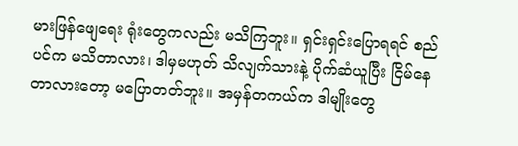မားဖြန်ဖျေရေး ရုံးတွေကလည်း မသိကြဘူး။ ရှင်းရှင်းပြောရရင် စည်ပင်က မသိတာလား၊ ဒါမှမဟုတ် သိလျက်သားနဲ့ ပိုက်ဆံယူပြီး ငြိမ်နေတာလားတော့ မပြောတတ်ဘူး။ အမှန်တကယ်က ဒါမျိုးတွေ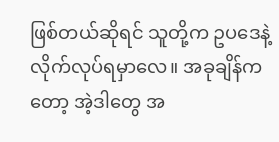ဖြစ်တယ်ဆိုရင် သူတို့က ဥပဒေနဲ့ လိုက်လုပ်ရမှာလေ။ အခုချိန်ကတော့ အဲ့ဒါတွေ အ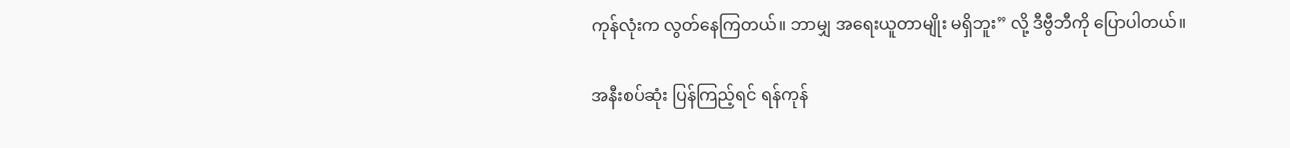ကုန်လုံးက လွတ်နေကြတယ်။ ဘာမျှ အရေးယူတာမျိုး မရှိဘူး” လို့ ဒီဗွီဘီကို ပြောပါတယ်။

အနီးစပ်ဆုံး ပြန်ကြည့်ရင် ရန်ကုန်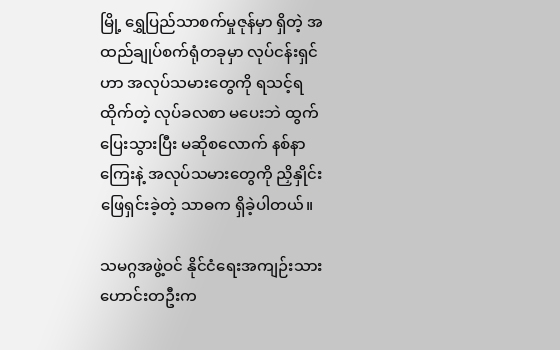မြို့ ရွှေပြည်သာစက်မှုဇုန်မှာ ရှိတဲ့ အထည်ချုပ်စက်ရုံတခုမှာ လုပ်ငန်းရှင်ဟာ အလုပ်သမားတွေကို ရသင့်ရထိုက်တဲ့ လုပ်ခလစာ မပေးဘဲ ထွက်ပြေးသွားပြီး မဆိုစလောက် နစ်နာကြေးနဲ့ အလုပ်သမားတွေကို ညှိနှိုင်းဖြေရှင်းခဲ့တဲ့ သာဓက ရှိခဲ့ပါတယ်။

သမဂ္ဂအဖွဲ့ဝင် နိုင်ငံရေးအကျဉ်းသားဟောင်းတဦးက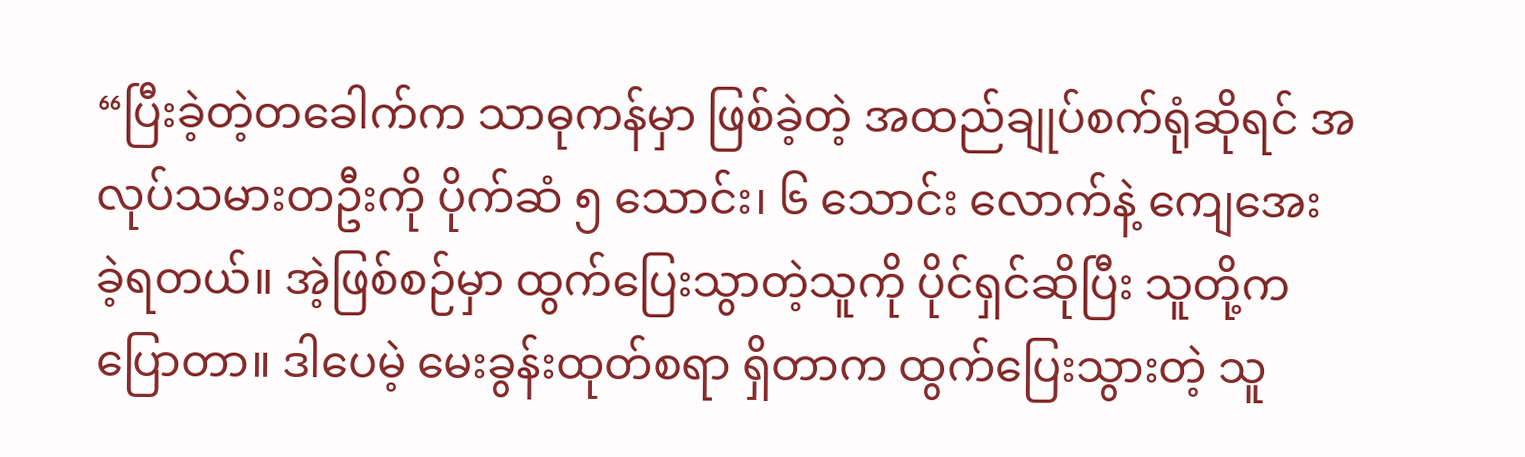“ပြီးခဲ့တဲ့တခေါက်က သာဓုကန်မှာ ဖြစ်ခဲ့တဲ့ အထည်ချုပ်စက်ရုံဆိုရင် အလုပ်သမားတဦးကို ပိုက်ဆံ ၅ သောင်း၊ ၆ သောင်း လောက်နဲ့ ကျေအေး ခဲ့ရတယ်။ အဲ့ဖြစ်စဉ်မှာ ထွက်ပြေးသွာတဲ့သူကို ပိုင်ရှင်ဆိုပြီး သူတို့က ပြောတာ။ ဒါပေမဲ့ မေးခွန်းထုတ်စရာ ရှိတာက ထွက်ပြေးသွားတဲ့ သူ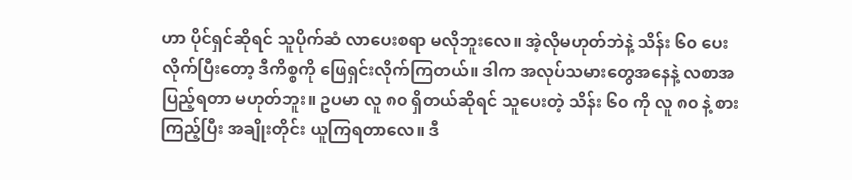ဟာ ပိုင်ရှင်ဆိုရင် သူပိုက်ဆံ လာပေးစရာ မလိုဘူးလေ။ အဲ့လိုမဟုတ်ဘဲနဲ့ သိန်း ၆၀ ပေးလိုက်ပြီးတော့ ဒီကိစ္စကို ဖြေရှင်းလိုက်ကြတယ်။ ဒါက အလုပ်သမားတွေအနေနဲ့ လစာအပြည့်ရတာ မဟုတ်ဘူး။ ဥပမာ လူ ၈၀ ရှိတယ်ဆိုရင် သူပေးတဲ့ သိန်း ၆၀ ကို လူ ၈၀ နဲ့ စားကြည့်ပြီး အချိုးတိုင်း ယူကြရတာလေ။ ဒီ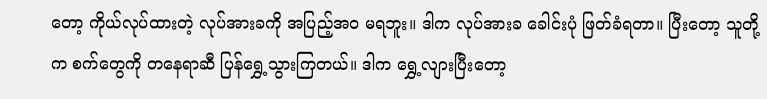တော့ ကိုယ်လုပ်ထားတဲ့ လုပ်အားခကို အပြည့်အဝ မရဘူး။ ဒါက လုပ်အားခ ခေါင်းပုံ ဖြတ်ခံရတာ။ ပြီးတော့ သူတို့က စက်တွေကို တနေရာဆီ ပြန်ရွှေ့သွားကြတယ်။ ဒါက ရွှေ့လျားပြီးတော့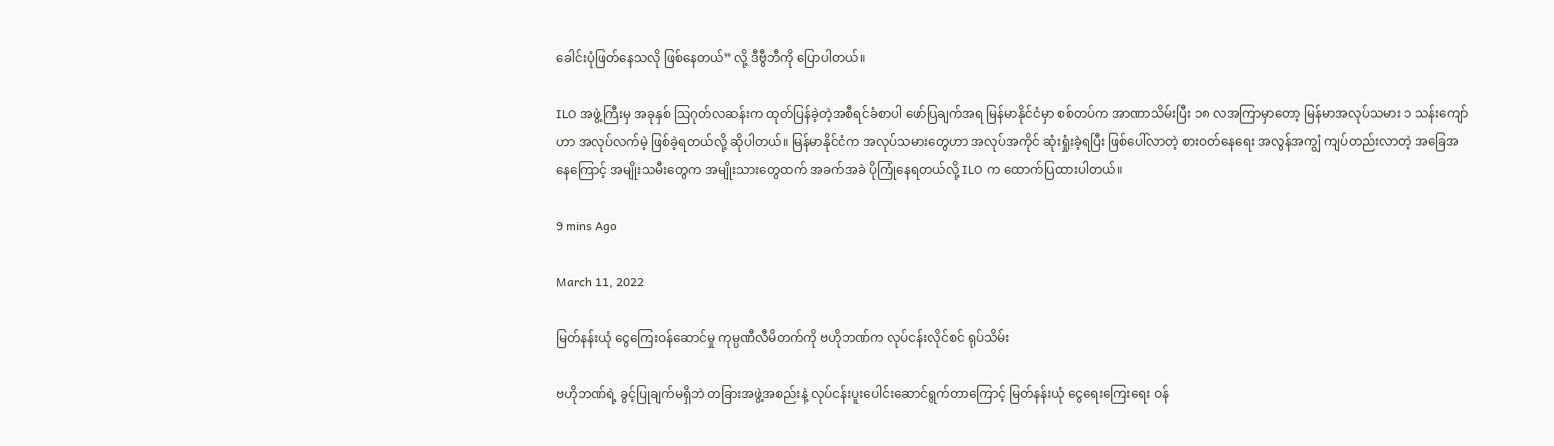ခေါင်းပုံဖြတ်နေသလို ဖြစ်နေတယ်” လို့ ဒီဗွီဘီကို ပြောပါတယ်။

ILO အဖွဲ့ကြီးမှ အခုနှစ် သြဂုတ်လဆန်းက ထုတ်ပြန်ခဲ့တဲ့အစီရင်ခံစာပါ ဖော်ပြချက်အရ မြန်မာနိုင်ငံမှာ စစ်တပ်က အာဏာသိမ်းပြီး ၁၈ လအကြာမှာတော့ မြန်မာအလုပ်သမား ၁ သန်းကျော်ဟာ အလုပ်လက်မဲ့ ဖြစ်ခဲ့ရတယ်လို့ ဆိုပါတယ်။ မြန်မာနိုင်ငံက အလုပ်သမားတွေဟာ အလုပ်အကိုင် ဆုံးရှုံးခဲ့ရပြီး ဖြစ်ပေါ်လာတဲ့ စားဝတ်နေရေး အလွန်အကျွံ ကျပ်တည်းလာတဲ့ အခြေအနေကြောင့် အမျိုးသမီးတွေက အမျိုးသားတွေထက် အခက်အခဲ ပိုကြုံနေရတယ်လို့ ILO က ထောက်ပြထားပါတယ်။

9 mins Ago

March 11, 2022

မြတ်နန်းယုံ ငွေကြေးဝန်ဆောင်မှု ကုမ္ပဏီလီမိတက်ကို ဗဟိုဘဏ်က လုပ်ငန်းလိုင်စင် ရုပ်သိမ်း

ဗဟိုဘဏ်ရဲ့ ခွင့်ပြုချက်မရှိဘဲ တခြားအဖွဲ့အစည်းနဲ့ လုပ်ငန်းပူးပေါင်းဆောင်ရွက်တာကြောင့် မြတ်နန်းယုံ ငွေရေးကြေးရေး ဝန်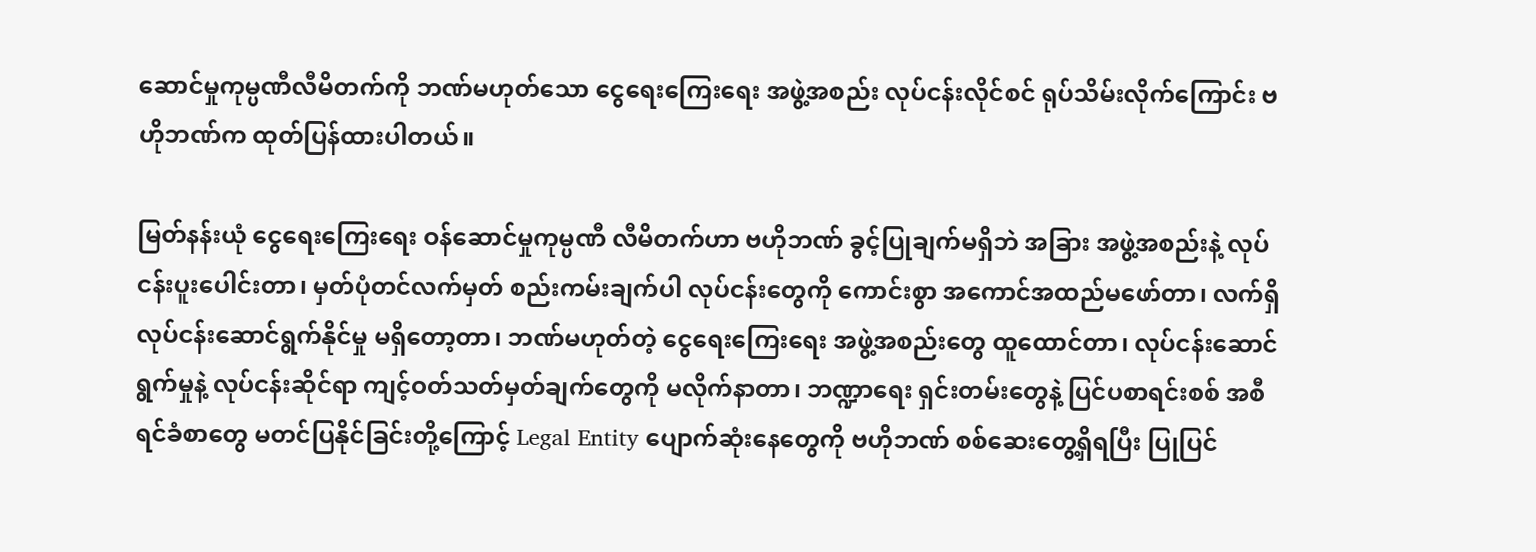ဆောင်မှုကုမ္ပဏီလီမိတက်ကို ဘဏ်မဟုတ်သော ငွေရေးကြေးရေး အဖွဲ့အစည်း လုပ်ငန်းလိုင်စင် ရုပ်သိမ်းလိုက်ကြောင်း ဗဟိုဘဏ်က ထုတ်ပြန်ထားပါတယ်။

မြတ်နန်းယုံ ငွေရေးကြေးရေး ဝန်ဆောင်မှုကုမ္ပဏီ လီမိတက်ဟာ ဗဟိုဘဏ် ခွင့်ပြုချက်မရှိဘဲ အခြား အဖွဲ့အစည်းနဲ့ လုပ်ငန်းပူးပေါင်းတာ၊ မှတ်ပုံတင်လက်မှတ် စည်းကမ်းချက်ပါ လုပ်ငန်းတွေကို ကောင်းစွာ အကောင်အထည်မဖော်တာ၊ လက်ရှိလုပ်ငန်းဆောင်ရွက်နိုင်မှု မရှိတော့တာ၊ ဘဏ်မဟုတ်တဲ့ ငွေရေးကြေးရေး အဖွဲ့အစည်းတွေ ထူထောင်တာ၊ လုပ်ငန်းဆောင်ရွက်မှုနဲ့ လုပ်ငန်းဆိုင်ရာ ကျင့်ဝတ်သတ်မှတ်ချက်တွေကို မလိုက်နာတာ၊ ဘဏ္ဍာရေး ရှင်းတမ်းတွေနဲ့ ပြင်ပစာရင်းစစ် အစီရင်ခံစာတွေ မတင်ပြနိုင်ခြင်းတို့ကြောင့် Legal Entity ပျောက်ဆုံးနေတွေကို ဗဟိုဘဏ် စစ်ဆေးတွေ့ရှိရပြီး ပြုပြင်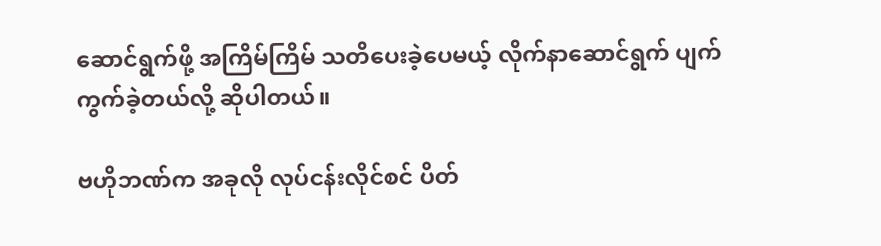ဆောင်ရွက်ဖို့ အကြိမ်ကြိမ် သတိပေးခဲ့ပေမယ့် လိုက်နာဆောင်ရွက် ပျက်ကွက်ခဲ့တယ်လို့ ဆိုပါတယ်။

ဗဟိုဘဏ်က အခုလို လုပ်ငန်းလိုင်စင် ပိတ်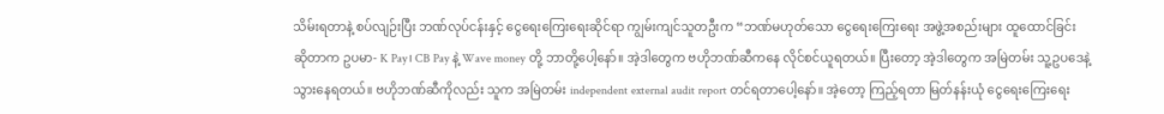သိမ်းရတာနဲ့ စပ်လျဉ်းပြီး ဘဏ်လုပ်ငန်းနှင့် ငွေရေးကြေးရေးဆိုင်ရာ ကျွမ်းကျင်သူတဦးက “ဘဏ်မဟုတ်သော ငွေရေးကြေးရေး အဖွဲ့အစည်းများ ထူထောင်ခြင်း ဆိုတာက ဥပမာ- K Pay၊ CB Pay နဲ့ Wave money တို့ ဘာတို့ပေါ့နော်။ အဲ့ဒါတွေက ဗဟိုဘဏ်ဆီကနေ လိုင်စင်ယူရတယ်။ ပြီးတော့ အဲ့ဒါတွေက အမြဲတမ်း သူ့ဥပဒေနဲ့ သွားနေရတယ်။ ဗဟိုဘဏ်ဆီကိုလည်း သူက အမြဲတမ်း independent external audit report တင်ရတာပေါ့နော်။ အဲ့တော့ ကြည့်ရတာ မြတ်နန်းယုံ ငွေရေးကြေးရေး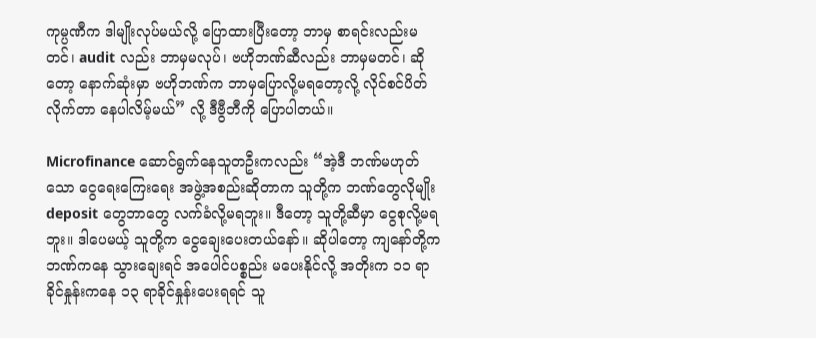ကုမ္ပဏီက ဒါမျိုးလုပ်မယ်လို့ ပြောထားပြီးတော့ ဘာမှ စာရင်းလည်းမတင်၊ audit လည်း ဘာမှမလုပ်၊ ဗဟိုဘဏ်ဆီလည်း ဘာမှမတင်၊ ဆိုတော့ နောက်ဆုံးမှာ ဗဟိုဘဏ်က ဘာမှပြောလို့မရတော့လို့ လိုင်စင်ပိတ်လိုက်တာ နေပါလိမ့်မယ်” လို့ ဒီဗွီဘီကို ပြောပါတယ်။

Microfinance ဆောင်ရွက်နေသူတဦးကလည်း “အဲ့ဒီ ဘဏ်မဟုတ်သော ငွေရေးကြေးရေး အဖွဲ့အစည်းဆိုတာက သူတို့က ဘဏ်တွေလိုမျိုး deposit တွေဘာတွေ လက်ခံလို့မရဘူး။ ဒီတော့ သူတို့ဆီမှာ ငွေစုလို့မရဘူး။ ဒါပေမယ့် သူတို့က ငွေချေးပေးတယ်နော်။ ဆိုပါတော့ ကျနော်တို့က ဘဏ်ကနေ သွားချေးရင် အပေါင်ပစ္စည်း မပေးနိုင်လို့ အတိုးက ၁၁ ရာခိုင်နှုန်းကနေ ၁၃ ရာခိုင်နှုန်းပေးရရင် သူ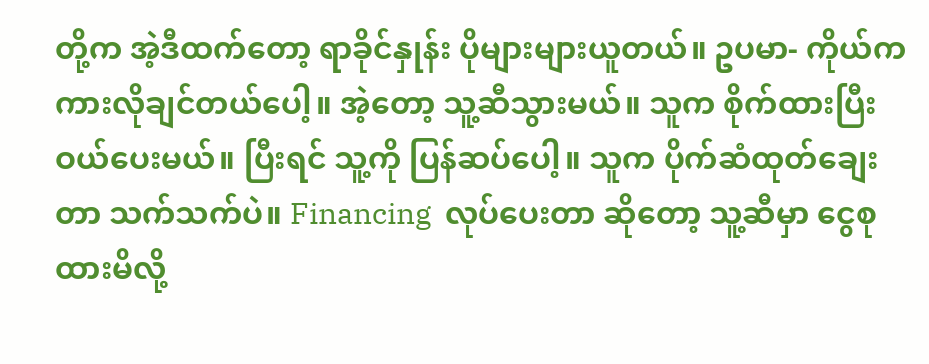တို့က အဲ့ဒီထက်တော့ ရာခိုင်နှုန်း ပိုများများယူတယ်။ ဥပမာ- ကိုယ်က ကားလိုချင်တယ်ပေါ့။ အဲ့တော့ သူ့ဆီသွားမယ်။ သူက စိုက်ထားပြီး ဝယ်ပေးမယ်။ ပြီးရင် သူ့ကို ပြန်ဆပ်ပေါ့။ သူက ပိုက်ဆံထုတ်ချေးတာ သက်သက်ပဲ။ Financing  လုပ်ပေးတာ ဆိုတော့ သူ့ဆီမှာ ငွေစုထားမိလို့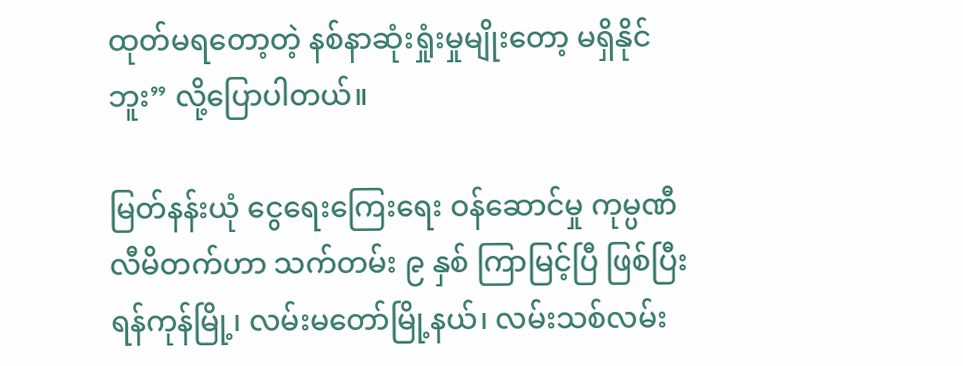ထုတ်မရတော့တဲ့ နစ်နာဆုံးရှုံးမှုမျိုးတော့ မရှိနိုင်ဘူး” လို့ပြောပါတယ်။

မြတ်နန်းယုံ ငွေရေးကြေးရေး ဝန်ဆောင်မှု ကုမ္ပဏီလီမိတက်ဟာ သက်တမ်း ၉ နှစ် ကြာမြင့်ပြီ ဖြစ်ပြီး ရန်ကုန်မြို့၊ လမ်းမတော်မြို့နယ်၊ လမ်းသစ်လမ်း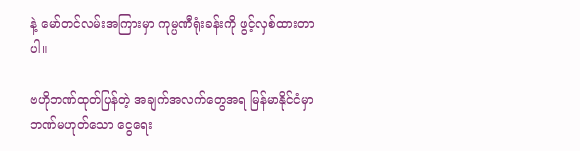နဲ့ မော်တင်လမ်းအကြားမှာ ကုမ္ပဏီရုံးခန်းကို ဖွင့်လှစ်ထားတာပါ။

ဗဟိုဘဏ်ထုတ်ပြန်တဲ့ အချက်အလက်တွေအရ မြန်မာနိုင်ငံမှာ ဘဏ်မဟုတ်သော ငွေရေး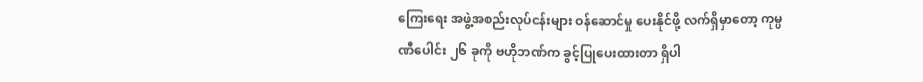ကြေးရေး အဖွဲ့အစည်းလုပ်ငန်းများ ဝန်ဆောင်မှု ပေးနိုင်ဖို့ လက်ရှိမှာတော့ ကုမ္ပဏီပေါင်း ၂၆ ခုကို ဗဟိုဘဏ်က ခွင့်ပြုပေးထားတာ ရှိပါ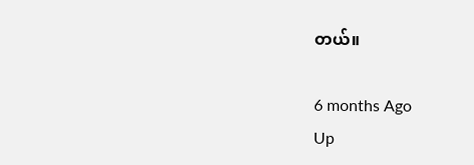တယ်။

6 months Ago
Up